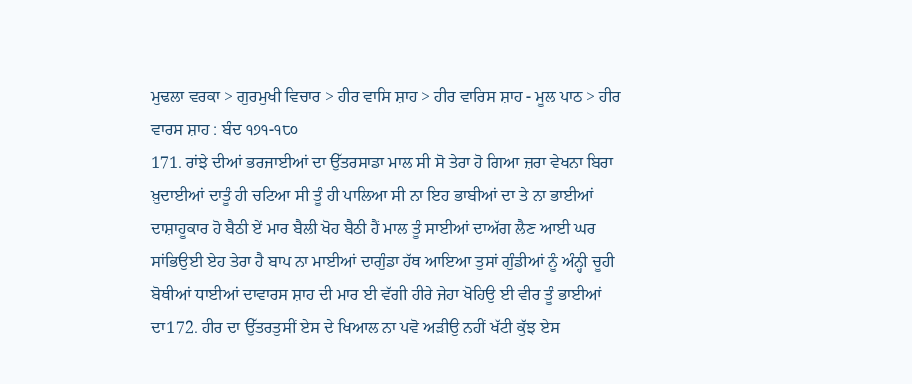ਮੁਢਲਾ ਵਰਕਾ > ਗੁਰਮੁਖੀ ਵਿਚਾਰ > ਹੀਰ ਵਾਸਿ ਸ਼ਾਹ > ਹੀਰ ਵਾਰਿਸ ਸ਼ਾਹ - ਮੂਲ ਪਾਠ > ਹੀਰ ਵਾਰਸ ਸ਼ਾਹ : ਬੰਦ ੧੭੧-੧੮੦
171. ਰਾਂਝੇ ਦੀਆਂ ਭਰਜਾਈਆਂ ਦਾ ਉੱਤਰਸਾਡਾ ਮਾਲ ਸੀ ਸੋ ਤੇਰਾ ਹੋ ਗਿਆ ਜ਼ਰਾ ਵੇਖਨਾ ਬਿਰਾ ਖ਼ੁਦਾਈਆਂ ਦਾਤੂੰ ਹੀ ਚਟਿਆ ਸੀ ਤੂੰ ਹੀ ਪਾਲਿਆ ਸੀ ਨਾ ਇਹ ਭਾਬੀਆਂ ਦਾ ਤੇ ਨਾ ਭਾਈਆਂ ਦਾਸ਼ਾਹੂਕਾਰ ਹੋ ਬੈਠੀ ਏਂ ਮਾਰ ਬੈਲੀ ਖੋਹ ਬੈਠੀ ਹੈਂ ਮਾਲ ਤੂੰ ਸਾਈਆਂ ਦਾਅੱਗ ਲੈਣ ਆਈ ਘਰ ਸਾਂਭਿਉਈ ਏਹ ਤੇਰਾ ਹੈ ਬਾਪ ਨਾ ਮਾਈਆਂ ਦਾਗੁੰਡਾ ਹੱਥ ਆਇਆ ਤੁਸਾਂ ਗੁੰਡੀਆਂ ਨੂੰ ਅੰਨ੍ਹੀ ਚੂਹੀ ਬੋਥੀਆਂ ਧਾਈਆਂ ਦਾਵਾਰਸ ਸ਼ਾਹ ਦੀ ਮਾਰ ਈ ਵੱਗੀ ਹੀਰੇ ਜੇਹਾ ਖੋਹਿਉ ਈ ਵੀਰ ਤੂੰ ਭਾਈਆਂ ਦਾ172. ਹੀਰ ਦਾ ਉੱਤਰਤੁਸੀਂ ਏਸ ਦੇ ਖਿਆਲ ਨਾ ਪਵੋ ਅੜੀਉ ਨਹੀਂ ਖੱਟੀ ਕੁੱਝ ਏਸ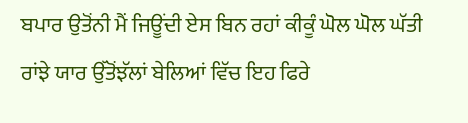ਬਪਾਰ ਉਤੋਂਨੀ ਮੈਂ ਜਿਊਂਦੀ ਏਸ ਬਿਨ ਰਹਾਂ ਕੀਕੂੰ ਘੋਲ ਘੋਲ ਘੱਤੀ ਰਾਂਝੇ ਯਾਰ ਉੱਤੋਂਝੱਲਾਂ ਬੇਲਿਆਂ ਵਿੱਚ ਇਹ ਫਿਰੇ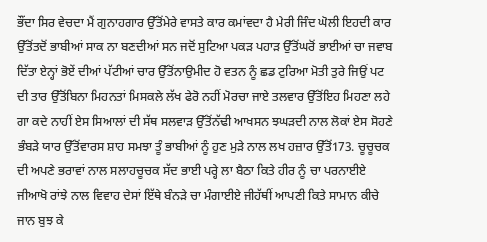ਭੌਂਦਾ ਸਿਰ ਵੇਚਦਾ ਮੈਂ ਗੁਨਾਹਗਾਰ ਉੱਤੋਂਮੇਰੇ ਵਾਸਤੇ ਕਾਰ ਕਮਾਂਵਦਾ ਹੈ ਮੇਰੀ ਜਿੰਦ ਘੋਲੀ ਇਹਦੀ ਕਾਰ ਉੱਤੋਂਤਦੋਂ ਭਾਬੀਆਂ ਸਾਕ ਨਾ ਬਣਦੀਆਂ ਸਨ ਜਦੋਂ ਸੁਟਿਆ ਪਕੜ ਪਹਾੜ ਉੱਤੋਂਘਰੋਂ ਭਾਈਆਂ ਚਾ ਜਵਾਬ ਦਿੱਤਾ ਏਨ੍ਹਾਂ ਭੋਏਂ ਦੀਆਂ ਪੱਟੀਆਂ ਚਾਰ ਉੱਤੋਂਨਾਉਮੀਦ ਹੋ ਵਤਨ ਨੂੰ ਛਡ ਟੁਰਿਆ ਮੋਤੀ ਤੁਰੇ ਜਿਉਂ ਪਟ ਦੀ ਤਾਰ ਉੱਤੋਂਬਿਨਾ ਮਿਹਨਤਾਂ ਮਿਸਕਲੇ ਲੱਖ ਫੇਰੋ ਨਹੀਂ ਮੋਰਚਾ ਜਾਏ ਤਲਵਾਰ ਉੱਤੋਂਇਹ ਮਿਹਣਾ ਲਹੇ ਗਾ ਕਦੇ ਨਾਹੀਂ ਏਸ ਸਿਆਲਾਂ ਦੀ ਸੱਥ ਸਲਵਾੜ ਉੱਤੋਂਨੱਢੀ ਆਖਸਨ ਝਘੜਦੀ ਨਾਲ ਲੋਕਾਂ ਏਸ ਸੋਹਣੇ ਭੰਬੜੇ ਯਾਰ ਉੱਤੋਂਵਾਰਸ ਸ਼ਾਹ ਸਮਝਾ ਤੂੰ ਭਾਬੀਆਂ ਨੂੰ ਹੁਣ ਮੁੜੇ ਨਾਲ ਲਖ ਹਜ਼ਾਰ ਉੱਤੋਂ173. ਚੂਚੂਚਕ ਦੀ ਅਪਣੇ ਭਰਾਵਾਂ ਨਾਲ ਸਲਾਹਚੂਚਕ ਸੱਦ ਭਾਈ ਪਰ੍ਹੇ ਲਾ ਬੈਠਾ ਕਿਤੇ ਹੀਰ ਨੂੰ ਚਾ ਪਰਨਾਈਏ ਜੀਆਖੋ ਰਾਂਝੇ ਨਾਲ ਵਿਵਾਹ ਦੇਸਾਂ ਇੱਥੇ ਬੰਨੜੇ ਚਾ ਮੰਗਾਈਏ ਜੀਹੱਥੀਂ ਆਪਣੀ ਕਿਤੇ ਸਾਮਾਨ ਕੀਚੇ ਜਾਨ ਬੁਝ ਕੇ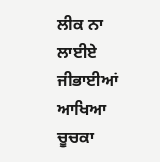ਲੀਕ ਨਾ ਲਾਈਏ ਜੀਭਾਈਆਂ ਆਖਿਆ ਚੂਚਕਾ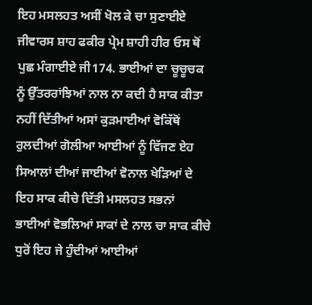ਇਹ ਮਸਲਹਤ ਅਸੀਂ ਖੋਲ ਕੇ ਚਾ ਸੁਣਾਈਏ ਜੀਵਾਰਸ ਸ਼ਾਹ ਫਕੀਰ ਪ੍ਰੇਮ ਸ਼ਾਹੀ ਹੀਰ ਓਸ ਥੋਂ ਪੁਛ ਮੰਗਾਈਏ ਜੀ174. ਭਾਈਆਂ ਦਾ ਚੂਚੂਚਕ ਨੂੰ ਉੱਤਰਰਾਂਝਿਆਂ ਨਾਲ ਨਾ ਕਦੀ ਹੈ ਸਾਕ ਕੀਤਾ ਨਹੀਂ ਦਿੱਤੀਆਂ ਅਸਾਂ ਕੁੜਮਾਈਆਂ ਵੋਕਿੱਥੋਂ ਰੁਲਦੀਆਂ ਗੋਲੀਆ ਆਈਆਂ ਨੂੰ ਵਿੱਜਣ ਏਹ ਸਿਆਲਾਂ ਦੀਆਂ ਜਾਈਆਂ ਵੋਨਾਲ ਖੇੜਿਆਂ ਦੇ ਇਹ ਸਾਕ ਕੀਚੇ ਦਿੱਤੀ ਮਸਲਹਤ ਸਭਨਾਂ ਭਾਈਆਂ ਵੋਭਲਿਆਂ ਸਾਕਾਂ ਦੇ ਨਾਲ ਚਾ ਸਾਕ ਕੀਚੇ ਧੁਰੋਂ ਇਹ ਜੇ ਹੁੰਦੀਆਂ ਆਈਆਂ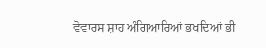ਵੋਵਾਰਸ ਸ਼ਾਹ ਅੰਗਿਆਰਿਆਂ ਭਖਦਿਆਂ ਭੀ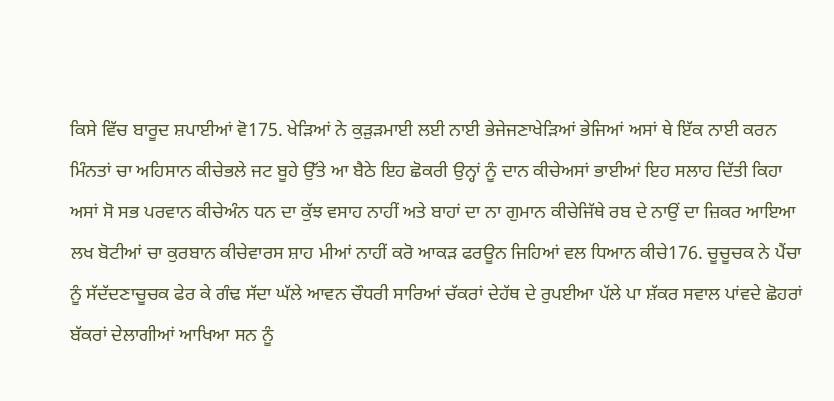ਕਿਸੇ ਵਿੱਚ ਬਾਰੂਦ ਸ਼ਪਾਈਆਂ ਵੋ175. ਖੇੜਿਆਂ ਨੇ ਕੁੜੁੜਮਾਈ ਲਈ ਨਾਈ ਭੇਜੇਜਣਾਖੇੜਿਆਂ ਭੇਜਿਆਂ ਅਸਾਂ ਥੇ ਇੱਕ ਨਾਈ ਕਰਨ ਮਿੰਨਤਾਂ ਚਾ ਅਹਿਸਾਨ ਕੀਚੇਭਲੇ ਜਟ ਬੂਹੇ ਉੱਤੇ ਆ ਬੈਠੇ ਇਹ ਛੋਕਰੀ ਉਨ੍ਹਾਂ ਨੂੰ ਦਾਨ ਕੀਚੇਅਸਾਂ ਭਾਈਆਂ ਇਹ ਸਲਾਹ ਦਿੱਤੀ ਕਿਹਾ ਅਸਾਂ ਸੋ ਸਭ ਪਰਵਾਨ ਕੀਚੇਅੰਨ ਧਨ ਦਾ ਕੁੱਝ ਵਸਾਹ ਨਾਹੀਂ ਅਤੇ ਬਾਹਾਂ ਦਾ ਨਾ ਗੁਮਾਨ ਕੀਚੇਜਿੱਥੇ ਰਬ ਦੇ ਨਾਉਂ ਦਾ ਜ਼ਿਕਰ ਆਇਆ ਲਖ ਬੋਟੀਆਂ ਚਾ ਕੁਰਬਾਨ ਕੀਚੇਵਾਰਸ ਸ਼ਾਹ ਮੀਆਂ ਨਾਹੀਂ ਕਰੋ ਆਕੜ ਫਰਊਨ ਜਿਹਿਆਂ ਵਲ ਧਿਆਨ ਕੀਚੇ176. ਚੂਚੂਚਕ ਨੇ ਪੈਂਚਾ ਨੂੰ ਸੱਦੱਦਣਾਚੂਚਕ ਫੇਰ ਕੇ ਗੰਢ ਸੱਦਾ ਘੱਲੇ ਆਵਨ ਚੌਧਰੀ ਸਾਰਿਆਂ ਚੱਕਰਾਂ ਦੇਹੱਥ ਦੇ ਰੁਪਈਆ ਪੱਲੇ ਪਾ ਸ਼ੱਕਰ ਸਵਾਲ ਪਾਂਵਦੇ ਛੋਹਰਾਂ ਬੱਕਰਾਂ ਦੇਲਾਗੀਆਂ ਆਖਿਆ ਸਨ ਨੂੰ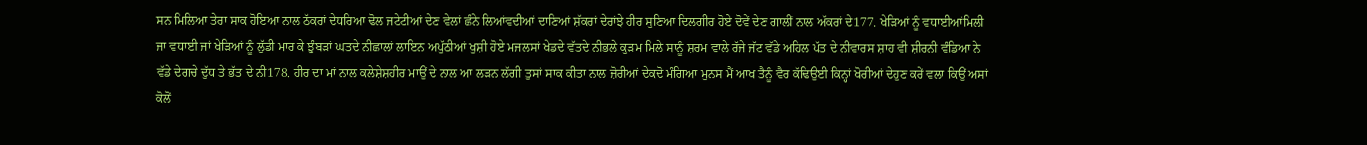ਸਨ ਮਿਲਿਆ ਤੇਰਾ ਸਾਕ ਹੋਇਆ ਨਾਲ ਠੱਕਰਾਂ ਦੇਧਰਿਆ ਢੋਲ ਜਟੇਟੀਆਂ ਦੇਣ ਵੇਲਾਂ ਛੰਨੇ ਲਿਆਂਵਦੀਆਂ ਦਾਣਿਆਂ ਸ਼ੱਕਰਾਂ ਦੇਰਾਂਝੇ ਹੀਰ ਸੁਣਿਆ ਦਿਲਗੀਰ ਹੋਏ ਦੋਵੇਂ ਦੇਣ ਗਾਲੀਂ ਨਾਲ ਅੱਕਰਾਂ ਦੇ177. ਖੇੜਿਆਂ ਨੂੰ ਵਧਾਈਆਂਮਿਲੀ ਜਾ ਵਧਾਈ ਜਾਂ ਖੇੜਿਆਂ ਨੂੰ ਲੁੱਡੀ ਮਾਰ ਕੇ ਝੁੰਬੜਾਂ ਘਤਦੇ ਨੀਛਾਲਾਂ ਲਾਇਨ ਅਪੁੱਠੀਆਂ ਖੁਸ਼ੀ ਹੋਏ ਮਜਲਸਾਂ ਖੇਡਦੇ ਵੱਤਦੇ ਨੀਭਲੇ ਕੁੜਮ ਮਿਲੇ ਸਾਨੂੰ ਸ਼ਰਮ ਵਾਲੇ ਰੱਜੇ ਜੱਟ ਵੱਡੇ ਅਹਿਲ ਪੱਤ ਦੇ ਨੀਵਾਰਸ ਸ਼ਾਹ ਵੀ ਸ਼ੀਰਨੀ ਵੰਡਿਆ ਨੇ ਵੱਡੇ ਦੇਗਚੇ ਦੁੱਧ ਤੇ ਭੱਤ ਦੇ ਨੀ178. ਹੀਰ ਦਾ ਮਾਂ ਨਾਲ ਕਲੇਸ਼ੇਸ਼ਹੀਰ ਮਾਉਂ ਦੇ ਨਾਲ ਆ ਲੜਨ ਲੱਗੀ ਤੁਸਾਂ ਸਾਕ ਕੀਤਾ ਨਾਲ ਜ਼ੋਰੀਆਂ ਦੇਕਦੋ ਮੰਗਿਆ ਮੁਨਸ ਮੈਂ ਆਖ ਤੈਨੂੰ ਵੈਰ ਕੱਢਿਉਈ ਕਿਨ੍ਹਾਂ ਖੋਰੀਆਂ ਦੇਹੁਣ ਕਰੇਂ ਵਲਾ ਕਿਉਂ ਅਸਾਂ ਕੋਲੋਂ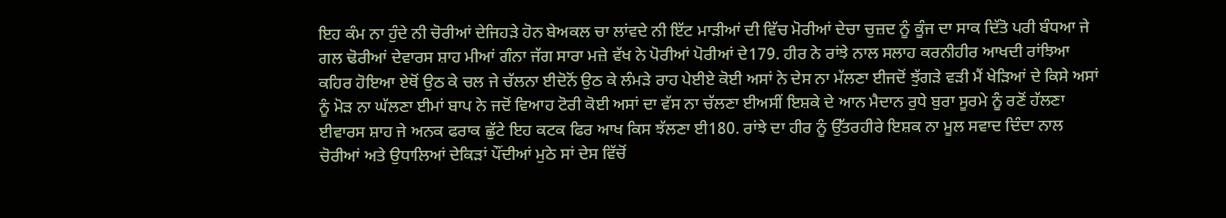ਇਹ ਕੰਮ ਨਾ ਹੁੰਦੇ ਨੀ ਚੋਰੀਆਂ ਦੇਜਿਹੜੇ ਹੋਨ ਬੇਅਕਲ ਚਾ ਲਾਂਵਦੇ ਨੀ ਇੱਟ ਮਾੜੀਆਂ ਦੀ ਵਿੱਚ ਮੋਰੀਆਂ ਦੇਚਾ ਚੁਜ਼ਦ ਨੂੰ ਕੂੰਜ ਦਾ ਸਾਕ ਦਿੱਤੋ ਪਰੀ ਬੰਧਆ ਜੇ ਗਲ ਢੋਰੀਆਂ ਦੇਵਾਰਸ ਸ਼ਾਹ ਮੀਆਂ ਗੰਨਾ ਜੱਗ ਸਾਰਾ ਮਜ਼ੇ ਵੱਖ ਨੇ ਪੋਰੀਆਂ ਪੋਰੀਆਂ ਦੇ179. ਹੀਰ ਨੇ ਰਾਂਝੇ ਨਾਲ ਸਲਾਹ ਕਰਨੀਹੀਰ ਆਖਦੀ ਰਾਂਝਿਆ ਕਹਿਰ ਹੋਇਆ ਏਥੋਂ ਉਠ ਕੇ ਚਲ ਜੇ ਚੱਲਨਾ ਈਦੋਨੋਂ ਉਠ ਕੇ ਲੰਮੜੇ ਰਾਹ ਪੇਈਏ ਕੋਈ ਅਸਾਂ ਨੇ ਦੇਸ ਨਾ ਮੱਲਣਾ ਈਜਦੋਂ ਝੁੱਗੜੇ ਵੜੀ ਮੈਂ ਖੇੜਿਆਂ ਦੇ ਕਿਸੇ ਅਸਾਂ ਨੂੰ ਮੋੜ ਨਾ ਘੱਲਣਾ ਈਮਾਂ ਬਾਪ ਨੇ ਜਦੋਂ ਵਿਆਹ ਟੋਰੀ ਕੋਈ ਅਸਾਂ ਦਾ ਵੱਸ ਨਾ ਚੱਲਣਾ ਈਅਸੀਂ ਇਸ਼ਕੇ ਦੇ ਆਨ ਮੈਦਾਨ ਰੁਧੇ ਬੁਰਾ ਸੂਰਮੇ ਨੂੰ ਰਣੋਂ ਹੱਲਣਾ ਈਵਾਰਸ ਸ਼ਾਹ ਜੇ ਅਨਕ ਫਰਾਕ ਛੁੱਟੇ ਇਹ ਕਟਕ ਫਿਰ ਆਖ ਕਿਸ ਝੱਲਣਾ ਈ180. ਰਾਂਝੇ ਦਾ ਹੀਰ ਨੂੰ ਉੱਤਰਹੀਰੇ ਇਸ਼ਕ ਨਾ ਮੂਲ ਸਵਾਦ ਦਿੰਦਾ ਨਾਲ ਚੋਰੀਆਂ ਅਤੇ ਉਧਾਲਿਆਂ ਦੇਕਿੜਾਂ ਪੌਂਦੀਆਂ ਮੁਠੇ ਸਾਂ ਦੇਸ ਵਿੱਚੋਂ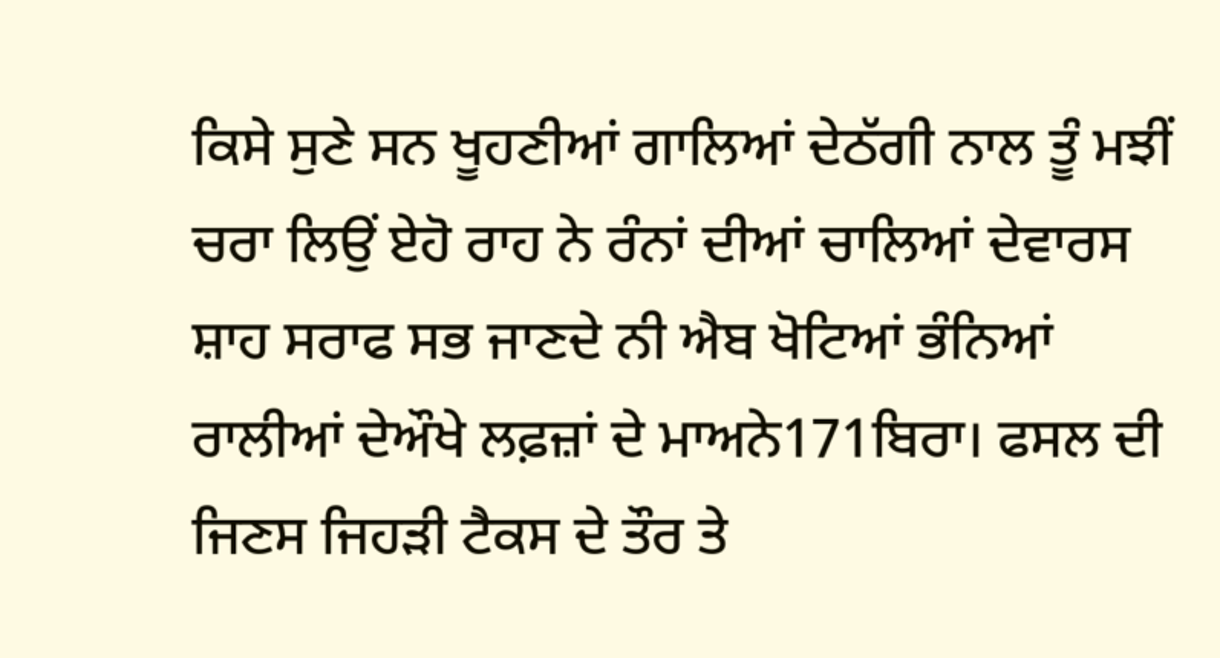ਕਿਸੇ ਸੁਣੇ ਸਨ ਖੂਹਣੀਆਂ ਗਾਲਿਆਂ ਦੇਠੱਗੀ ਨਾਲ ਤੂੰ ਮਝੀਂ ਚਰਾ ਲਿਉਂ ਏਹੋ ਰਾਹ ਨੇ ਰੰਨਾਂ ਦੀਆਂ ਚਾਲਿਆਂ ਦੇਵਾਰਸ ਸ਼ਾਹ ਸਰਾਫ ਸਭ ਜਾਣਦੇ ਨੀ ਐਬ ਖੋਟਿਆਂ ਭੰਨਿਆਂ ਰਾਲੀਆਂ ਦੇਔਖੇ ਲਫ਼ਜ਼ਾਂ ਦੇ ਮਾਅਨੇ171ਬਿਰਾ। ਫਸਲ ਦੀ ਜਿਣਸ ਜਿਹੜੀ ਟੈਕਸ ਦੇ ਤੌਰ ਤੇ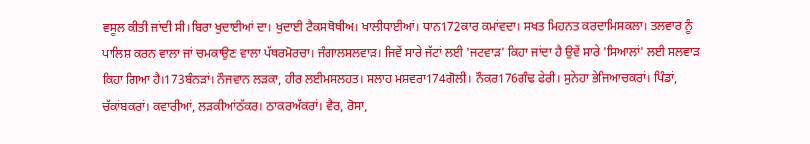ਵਸੂਲ ਕੀਤੀ ਜਾਂਦੀ ਸੀ।ਬਿਰਾ ਖੁਦਾਈਆਂ ਦਾ। ਖੁਦਾਈ ਟੈਕਸਥੋਥੀਅ। ਖਾਲੀਧਾਈਆਂ। ਧਾਨ172ਕਾਰ ਕਮਾਂਵਦਾ। ਸਖਤ ਮਿਹਨਤ ਕਰਦਾਮਿਸਕਲਾ। ਤਲਵਾਰ ਨੂੰ ਪਾਲਿਸ਼ ਕਰਨ ਵਾਲਾ ਜਾਂ ਚਮਕਾਉਣ ਵਾਲਾ ਪੱਥਰਮੋਰਚਾ। ਜੰਗਾਲਸਲਵਾੜ। ਜਿਵੇਂ ਸਾਰੇ ਜੱਟਾਂ ਲਈ 'ਜਟਵਾੜ' ਕਿਹਾ ਜਾਂਦਾ ਹੈ ਉਵੇਂ ਸਾਰੇ 'ਸਿਆਲਾਂ' ਲਈ ਸਲਵਾੜ ਕਿਹਾ ਗਿਆ ਹੈ।173ਬੰਨੜਾਂ। ਨੌਜਵਾਨ ਲੜਕਾ, ਹੀਰ ਲਈਮਸਲਹਤ। ਸਲਾਹ ਮਸ਼ਵਰਾ174ਗੋਲੀ। ਨੌਕਰ176ਗੰਢ ਫੇਰੀ। ਸੁਨੇਹਾ ਭੇਜਿਆਚਕਰਾਂ। ਪਿੰਡਾਂ, ਚੱਕਾਂਬਕਰਾਂ। ਕਵਾਰੀਆਂ, ਲੜਕੀਆਂਠੱਕਰ। ਠਾਕਰਅੱਕਰਾਂ। ਵੈਰ, ਰੋਸਾ,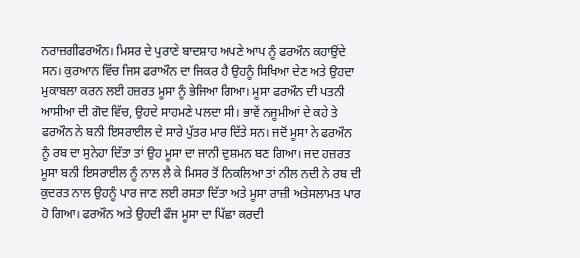ਨਰਾਜ਼ਗੀਫਰਔਨ। ਮਿਸਰ ਦੇ ਪੁਰਾਣੇ ਬਾਦਸ਼ਾਹ ਅਪਣੇ ਆਪ ਨੂੰ ਫਰਔਨ ਕਹਾਉਂਦੇ ਸਨ। ਕੁਰਆਨ ਵਿੱਚ ਜਿਸ ਫਰਾਔਨ ਦਾ ਜਿਕਰ ਹੈ ਉਹਨੂੰ ਸਿਖਿਆ ਦੇਣ ਅਤੇ ਉਹਦਾ ਮੁਕਾਬਲਾ ਕਰਨ ਲਈ ਹਜ਼ਰਤ ਮੂਸਾ ਨੂੰ ਭੇਜਿਆ ਗਿਆ। ਮੂਸਾ ਫਰਔਨ ਦੀ ਪਤਨੀ ਆਸੀਆ ਦੀ ਗੋਦ ਵਿੱਚ, ਉਹਦੇ ਸਾਹਮਣੇ ਪਲਦਾ ਸੀ। ਭਾਵੇਂ ਨਜੂਮੀਆਂ ਦੇ ਕਹੇ ਤੇ ਫਰਔਨ ਨੇ ਬਨੀ ਇਸਰਾਈਲ ਦੇ ਸਾਰੇ ਪੁੱਤਰ ਮਾਰ ਦਿੱਤੇ ਸਨ। ਜਦੋਂ ਮੂਸਾ ਨੇ ਫਰਔਨ ਨੂੰ ਰਬ ਦਾ ਸੁਨੇਹਾ ਦਿੱਤਾ ਤਾਂ ਉਹ ਮੂਸਾ ਦਾ ਜਾਨੀ ਦੁਸ਼ਮਨ ਬਣ ਗਿਆ। ਜਦ ਹਜ਼ਰਤ ਮੂਸਾ ਬਨੀ ਇਸਰਾਈਲ ਨੂੰ ਨਾਲ ਲੈ ਕੇ ਮਿਸਰ ਤੋਂ ਨਿਕਲਿਆ ਤਾਂ ਨੀਲ ਨਦੀ ਨੇ ਰਬ ਦੀ ਕੁਦਰਤ ਨਾਲ ਉਹਨੂੰ ਪਾਰ ਜਾਣ ਲਈ ਰਸਤਾ ਦਿੱਤਾ ਅਤੇ ਮੂਸਾ ਰਾਜ਼ੀ ਅਤੇਸਲਾਮਤ ਪਾਰ ਹੋ ਗਿਆ। ਫਰਔਨ ਅਤੇ ਉਹਦੀ ਫੌਜ ਮੂਸਾ ਦਾ ਪਿੱਛਾ ਕਰਦੀ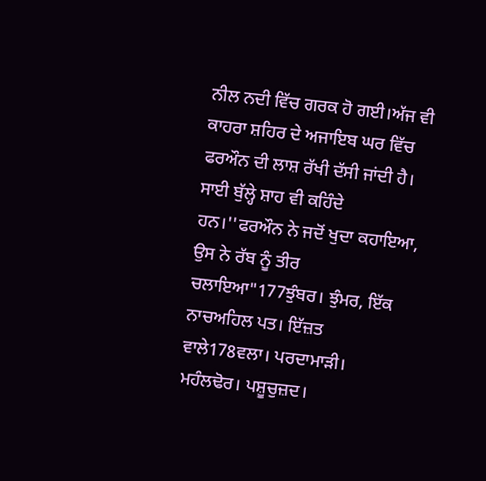ਨੀਲ ਨਦੀ ਵਿੱਚ ਗਰਕ ਹੋ ਗਈ।ਅੱਜ ਵੀ ਕਾਹਰਾ ਸ਼ਹਿਰ ਦੇ ਅਜਾਇਬ ਘਰ ਵਿੱਚ ਫਰਔਨ ਦੀ ਲਾਸ਼ ਰੱਖੀ ਦੱਸੀ ਜਾਂਦੀ ਹੈ। ਸਾਈ ਬੁੱਲ੍ਹੇ ਸ਼ਾਹ ਵੀ ਕਹਿੰਦੇ ਹਨ।''ਫਰਔਨ ਨੇ ਜਦੋਂ ਖੁਦਾ ਕਹਾਇਆ, ਉਸ ਨੇ ਰੱਬ ਨੂੰ ਤੀਰ ਚਲਾਇਆ"177ਝੁੰਬਰ। ਝੁੰਮਰ, ਇੱਕ ਨਾਚਅਹਿਲ ਪਤ। ਇੱਜ਼ਤ ਵਾਲੇ178ਵਲਾ। ਪਰਦਾਮਾੜੀ। ਮਹੰਲਢੋਰ। ਪਸ਼ੂਚੁਜ਼ਦ।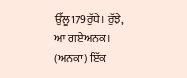ਉੱਲੂ179ਰੁੱਧੇ। ਰੁੱਝੇ, ਆ ਗਏਅਨਕ। (ਅਨਕਾ) ਇੱਕ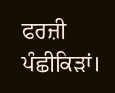ਫਰਜ਼ੀ ਪੰਛੀਕਿੜਾਂ।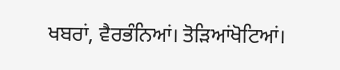ਖਬਰਾਂ, ਵੈਰਭੰਨਿਆਂ। ਤੋੜਿਆਂਖੋਟਿਆਂ।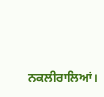ਨਕਲੀਰਾਲਿਆਂ।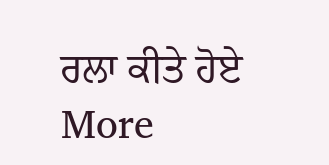ਰਲਾ ਕੀਤੇ ਹੋਏ
More